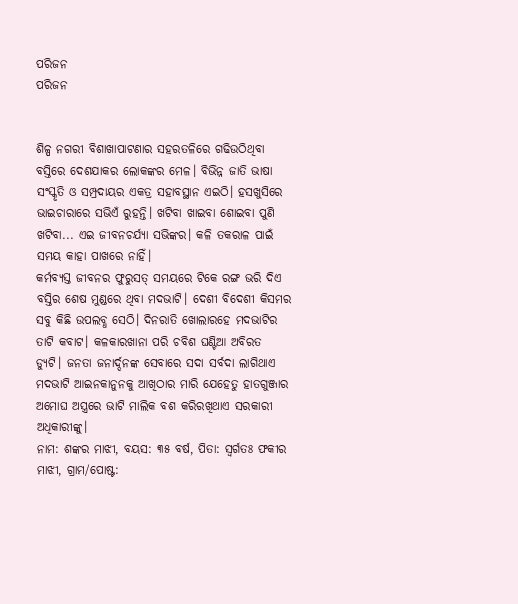ପରିଜନ
ପରିଜନ


ଶିଳ୍ପ ନଗରୀ ବିଶାଖାପାଟଣାର ସହରତଳିରେ ଗଢିଉଠିଥିବା ବସ୍ତିରେ ଦେଶଯାକର ଲୋକଙ୍କର ମେଳ। ବିଭିନ୍ନ ଜାତି ଭାଷା ସଂସ୍କୃତି ଓ ସମ୍ପ୍ରଦାୟର ଏକତ୍ର ସହାବସ୍ଥାନ ଏଇଠି। ହସଖୁସିରେ ଭାଇଚାରାରେ ସଭିଏଁ ରୁହନ୍ତି। ଖଟିବା ଖାଇବା ଶୋଇବା ପୁଣି ଖଟିବା... ଏଇ ଜୀବନଚର୍ଯ୍ୟା ସଭିଙ୍କର। କଳି ତକରାଳ ପାଇଁ ସମୟ କାହା ପାଖରେ ନାହିଁ।
କର୍ମବ୍ଯସ୍ତ ଜୀବନର ଫୁରୁସତ୍ ସମୟରେ ଟିକେ ରଙ୍ଗ ଭରି ଦିଏ ବସ୍ତିର ଶେଷ ମୁଣ୍ଡରେ ଥିବା ମଦଭାଟି। ଦେଶୀ ବିଦେଶୀ କିସମର ସବୁ କିଛି ଉପଲବ୍ଧ ସେଠି। ଦିନରାତି ଖୋଲାରହେ ମଦଭାଟିର ତାଟି କବାଟ। କଳକାରଖାନା ପରି ଚବିଶ ଘଣ୍ଟିଆ ଅବିରତ ଡ୍ୟୁଟି। ଜନତା ଜନାର୍ଦ୍ଦନଙ୍କ ସେବାରେ ସଦା ସର୍ବଦା ଲାଗିଥାଏ ମଦଭାଟି ଆଇନକାନୁନକୁ ଆଖିଠାର ମାରି ଯେହେତୁ ହାତଗୁଞ୍ଜାର ଅମୋଘ ଅସ୍ତ୍ରରେ ଭାଟି ମାଲିକ ବଶ କରିରଖିଥାଏ ସରକାରୀ ଅଧିକାରୀଙ୍କୁ।
ନାମ: ଶଙ୍କର ମାଝୀ, ବୟସ: ୩୫ ବର୍ଷ, ପିତା: ସ୍ବର୍ଗତଃ ଫକୀର ମାଝୀ, ଗ୍ରାମ/ପୋଷ୍ଟ: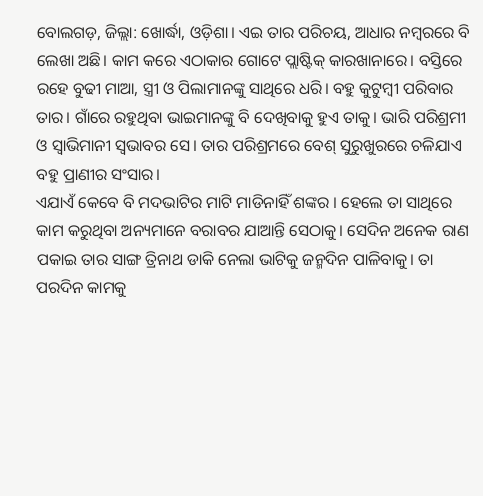ବୋଲଗଡ଼, ଜିଲ୍ଲା: ଖୋର୍ଦ୍ଧା, ଓଡ଼ିଶା। ଏଇ ତାର ପରିଚୟ, ଆଧାର ନମ୍ବରରେ ବି ଲେଖା ଅଛି। କାମ କରେ ଏଠାକାର ଗୋଟେ ପ୍ଲାଷ୍ଟିକ୍ କାରଖାନାରେ। ବସ୍ତିରେ ରହେ ବୁଢୀ ମାଆ, ସ୍ତ୍ରୀ ଓ ପିଲାମାନଙ୍କୁ ସାଥିରେ ଧରି। ବହୁ କୁଟୁମ୍ବୀ ପରିବାର ତାର। ଗାଁରେ ରହୁଥିବା ଭାଇମାନଙ୍କୁ ବି ଦେଖିବାକୁ ହୁଏ ତାକୁ। ଭାରି ପରିଶ୍ରମୀ ଓ ସ୍ବାଭିମାନୀ ସ୍ବଭାବର ସେ। ତାର ପରିଶ୍ରମରେ ବେଶ୍ ସୁରୁଖୁରରେ ଚଳିଯାଏ ବହୁ ପ୍ରାଣୀର ସଂସାର।
ଏଯାଏଁ କେବେ ବି ମଦଭାଟିର ମାଟି ମାଡିନାହିଁ ଶଙ୍କର । ହେଲେ ତା ସାଥିରେ କାମ କରୁଥିବା ଅନ୍ୟମାନେ ବରାବର ଯାଆନ୍ତି ସେଠାକୁ। ସେଦିନ ଅନେକ ରାଣ ପକାଇ ତାର ସାଙ୍ଗ ତ୍ରିନାଥ ଡାକି ନେଲା ଭାଟିକୁ ଜନ୍ମଦିନ ପାଳିବାକୁ। ତା ପରଦିନ କାମକୁ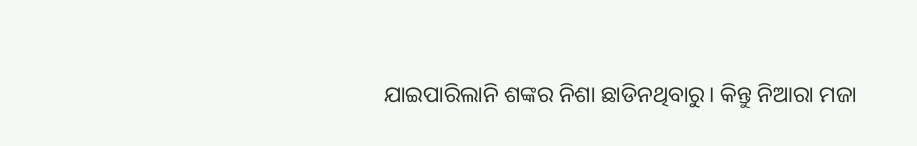ଯାଇପାରିଲାନି ଶଙ୍କର ନିଶା ଛାଡିନଥିବାରୁ। କିନ୍ତୁ ନିଆରା ମଜା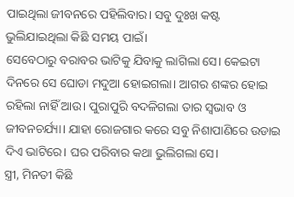ପାଇଥିଲା ଜୀବନରେ ପହିଲିବାର। ସବୁ ଦୁଃଖ କଷ୍ଟ ଭୁଲିଯାଇଥିଲା କିଛି ସମୟ ପାଇଁ।
ସେବେଠାରୁ ବରାବର ଭାଟିକୁ ଯିବାକୁ ଲାଗିଲା ସେ। କେଇଟା ଦିନରେ ସେ ଘୋଡା ମଦୁଆ ହୋଇଗଲା। ଆଗର ଶଙ୍କର ହୋଇ ରହିଲା ନାହିଁ ଆଉ। ପୁରାପୁରି ବଦଳିଗଲା ତାର ସ୍ଵଭାବ ଓ ଜୀବନଚର୍ଯ୍ୟା। ଯାହା ରୋଜଗାର କରେ ସବୁ ନିଶାପାଣିରେ ଉଡାଇ ଦିଏ ଭାଟିରେ। ଘର ପରିବାର କଥା ଭୁଲିଗଲା ସେ।
ସ୍ତ୍ରୀ, ମିନତୀ କିଛି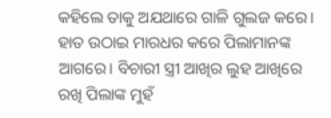କହିଲେ ତାକୁ ଅଯଥାରେ ଗାଳି ଗୁଲଜ କରେ। ହାତ ଉଠାଇ ମାରଧର କରେ ପିଲାମାନଙ୍କ ଆଗରେ। ବିଚାରୀ ସ୍ତ୍ରୀ ଆଖିର ଲୁହ ଆଖିରେ ରଖି ପିଲାଙ୍କ ମୁହଁ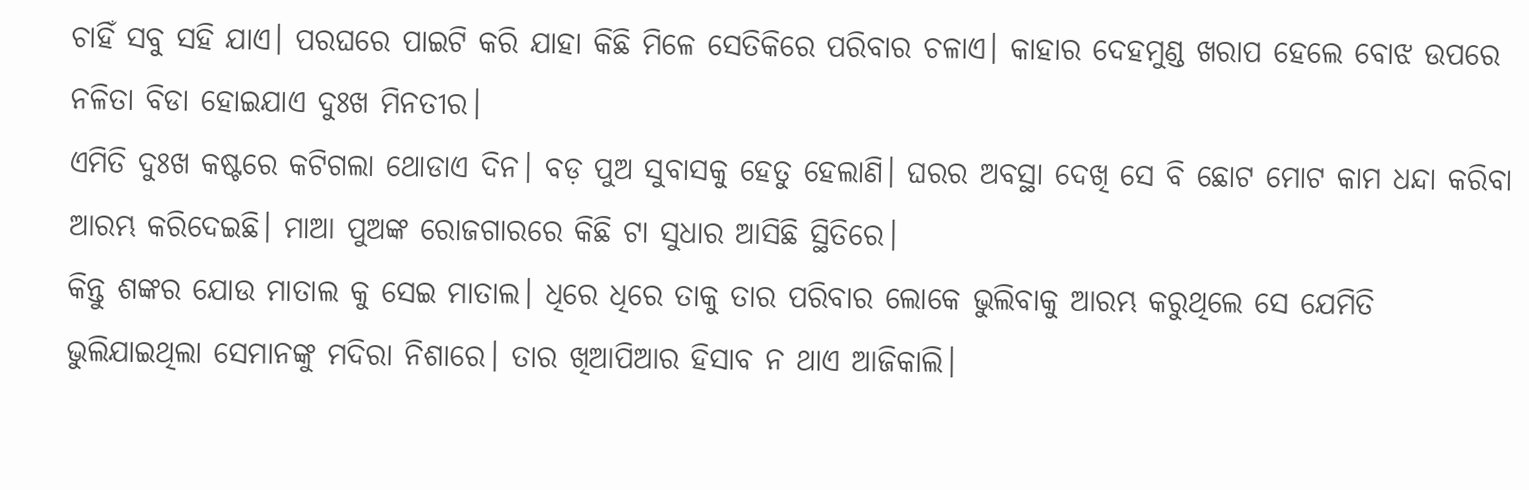ଚାହିଁ ସବୁ ସହି ଯାଏ। ପରଘରେ ପାଇଟି କରି ଯାହା କିଛି ମିଳେ ସେତିକିରେ ପରିବାର ଚଳାଏ। କାହାର ଦେହମୁଣ୍ଡ ଖରାପ ହେଲେ ବୋଝ ଉପରେ ନଳିତା ବିଡା ହୋଇଯାଏ ଦୁଃଖ ମିନତୀର।
ଏମିତି ଦୁଃଖ କଷ୍ଟରେ କଟିଗଲା ଥୋଡାଏ ଦିନ। ବଡ଼ ପୁଅ ସୁବାସକୁ ହେତୁ ହେଲାଣି। ଘରର ଅବସ୍ଥା ଦେଖି ସେ ବି ଛୋଟ ମୋଟ କାମ ଧନ୍ଦା କରିବା ଆରମ୍ଭ କରିଦେଇଛି। ମାଆ ପୁଅଙ୍କ ରୋଜଗାରରେ କିଛି ଟା ସୁଧାର ଆସିଛି ସ୍ଥିତିରେ।
କିନ୍ତୁ ଶଙ୍କର ଯୋଉ ମାତାଲ କୁ ସେଇ ମାତାଲ। ଧିରେ ଧିରେ ତାକୁ ତାର ପରିବାର ଲୋକେ ଭୁଲିବାକୁ ଆରମ୍ଭ କରୁଥିଲେ ସେ ଯେମିତି ଭୁଲିଯାଇଥିଲା ସେମାନଙ୍କୁ ମଦିରା ନିଶାରେ। ତାର ଖିଆପିଆର ହିସାବ ନ ଥାଏ ଆଜିକାଲି।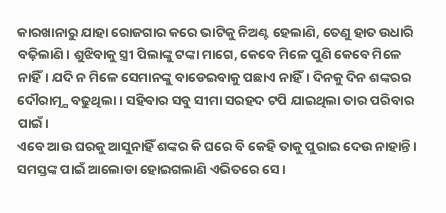କାରଖାନାରୁ ଯାହା ରୋଜଗାର କରେ ଭାଟିକୁ ନିଅଣ୍ଟ ହେଲାଣି, ତେଣୁ ହାତ ଉଧାରି ବଢ଼ିଲାଣି। ଶୁଝିବାକୁ ସ୍ତ୍ରୀ ପିଲାଙ୍କୁ ଟଙ୍କା ମାଗେ, କେବେ ମିଳେ ପୁଣି କେବେ ମିଳେ ନାହିଁ। ଯଦି ନ ମିଳେ ସେମାନଙ୍କୁ ବାଡେଇବାକୁ ପଛାଏ ନାହିଁ। ଦିନକୁ ଦିନ ଶଙ୍କରର ଦୌରାତ୍ମ୍ଯ ବଢୁଥିଲା। ସହିବାର ସବୁ ସୀମା ସରହଦ ଟପି ଯାଇଥିଲା ତାର ପରିବାର ପାଇଁ।
ଏବେ ଆଉ ଘରକୁ ଆସୁନାହିଁ ଶଙ୍କର କି ଘରେ ବି କେହି ତାକୁ ପୁରାଇ ଦେଉ ନାହାନ୍ତି। ସମସ୍ତଙ୍କ ପାଇଁ ଆଲୋଡା ହୋଇଗଲାଣି ଏଭିତରେ ସେ।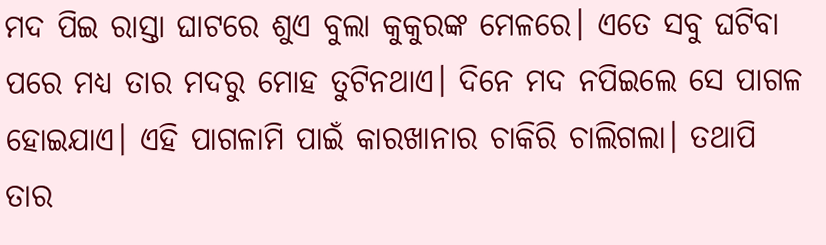ମଦ ପିଇ ରାସ୍ତା ଘାଟରେ ଶୁଏ ବୁଲା କୁକୁରଙ୍କ ମେଳରେ। ଏତେ ସବୁ ଘଟିବା ପରେ ମଧ୍ୟ ତାର ମଦରୁ ମୋହ ତୁଟିନଥାଏ। ଦିନେ ମଦ ନପିଇଲେ ସେ ପାଗଳ ହୋଇଯାଏ। ଏହି ପାଗଳାମି ପାଇଁ କାରଖାନାର ଚାକିରି ଚାଲିଗଲା। ତଥାପି ତାର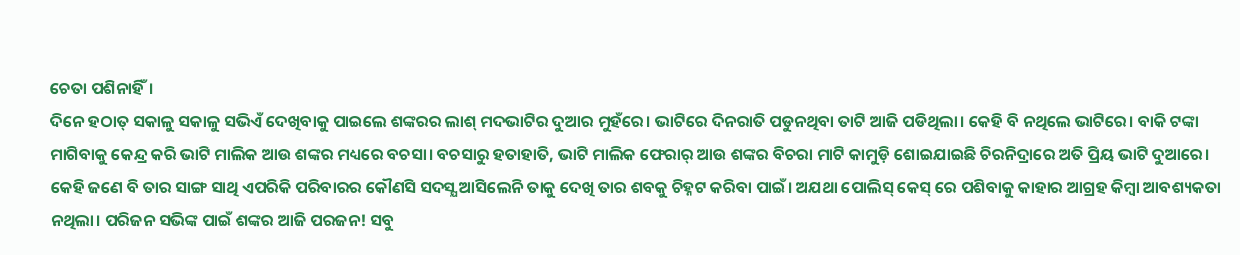ଚେତା ପଶିନାହିଁ।
ଦିନେ ହଠାତ୍ ସକାଳୁ ସକାଳୁ ସଭିଏଁ ଦେଖିବାକୁ ପାଇଲେ ଶଙ୍କରର ଲାଶ୍ ମଦଭାଟିର ଦୁଆର ମୁହଁରେ। ଭାଟିରେ ଦିନରାତି ପଡୁନଥିବା ତାଟି ଆଜି ପଡିଥିଲା। କେହି ବି ନଥିଲେ ଭାଟିରେ। ବାକି ଟଙ୍କା ମାଗିବାକୁ କେନ୍ଦ୍ର କରି ଭାଟି ମାଲିକ ଆଉ ଶଙ୍କର ମଧ୍ୟରେ ବଚସା। ବଚସାରୁ ହତାହାତି, ଭାଟି ମାଲିକ ଫେରାର୍ ଆଉ ଶଙ୍କର ବିଚରା ମାଟି କାମୁଡ଼ି ଶୋଇଯାଇଛି ଚିରନିଦ୍ରାରେ ଅତି ପ୍ରିୟ ଭାଟି ଦୁଆରେ।
କେହି ଜଣେ ବି ତାର ସାଙ୍ଗ ସାଥି ଏପରିକି ପରିବାରର କୌଣସି ସଦସ୍ଯ ଆସିଲେନି ତାକୁ ଦେଖି ତାର ଶବକୁ ଚିହ୍ନଟ କରିବା ପାଇଁ। ଅଯଥା ପୋଲିସ୍ କେସ୍ ରେ ପଶିବାକୁ କାହାର ଆଗ୍ରହ କିମ୍ବା ଆବଶ୍ୟକତା ନଥିଲା। ପରିଜନ ସଭିଙ୍କ ପାଇଁ ଶଙ୍କର ଆଜି ପରଜନ! ସବୁ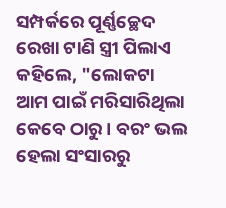ସମ୍ପର୍କରେ ପୂର୍ଣ୍ଣଚ୍ଛେଦ ରେଖା ଟାଣି ସ୍ତ୍ରୀ ପିଲାଏ କହିଲେ, "ଲୋକଟା ଆମ ପାଇଁ ମରିସାରିଥିଲା କେବେ ଠାରୁ। ବରଂ ଭଲ ହେଲା ସଂସାରରୁ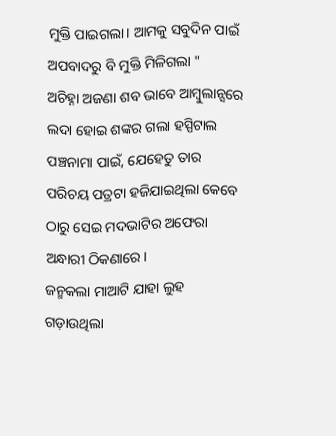ମୁକ୍ତି ପାଇଗଲା। ଆମକୁ ସବୁଦିନ ପାଇଁ ଅପବାଦରୁ ବି ମୁକ୍ତି ମିଳିଗଲା "
ଅଚିହ୍ନା ଅଜଣା ଶବ ଭାବେ ଆମ୍ବୁଲାନ୍ସରେ ଲଦା ହୋଇ ଶଙ୍କର ଗଲା ହସ୍ପିଟାଲ ପଞ୍ଚନାମା ପାଇଁ, ଯେହେତୁ ତାର ପରିଚୟ ପତ୍ରଟା ହଜିଯାଇଥିଲା କେବେ ଠାରୁ ସେଇ ମଦଭାଟିର ଅଫେରା ଅନ୍ଧାରୀ ଠିକଣାରେ।
ଜନ୍ମକଲା ମାଆଟି ଯାହା ଲୁହ ଗଡ଼ାଉଥିଲା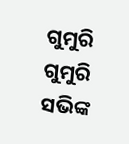ଗୁମୁରି ଗୁମୁରି ସଭିଙ୍କ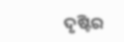ଦୃଷ୍ଟିର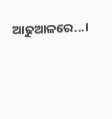ଆଢୁଆଳରେ...।